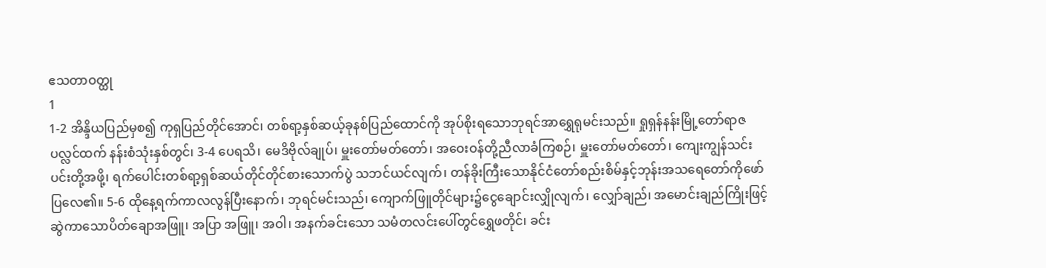ဧသတာဝတ္ထု
1
1-2 အိန္ဒိယပြည်မှစ၍ ကုရှပြည်တိုင်အောင်၊ တစ်ရာ့နှစ်ဆယ့်ခုနစ်ပြည်ထောင်ကို အုပ်စိုးရသောဘုရင်အာရွှေရုမင်းသည်။ ရှုရှန်နန်းမြို့တော်ရာဇပလ္လင်ထက် နန်းစံသုံးနှစ်တွင်၊ 3-4 ပေရသိ၊ မေဒိဗိုလ်ချုပ်၊ မှူးတော်မတ်တော်၊ အဝေးဝန်တို့ညီလာခံကြစဉ်၊ မှူးတော်မတ်တော်၊ ကျေးကျွန်သင်းပင်းတို့အဖို့၊ ရက်ပေါင်းတစ်ရာ့ရှစ်ဆယ်တိုင်တိုင်စားသောက်ပွဲ သဘင်ယင်လျက်၊ တန်ခိုးကြီးသောနိုင်ငံတော်စည်းစိမ်နှင့်ဘုန်းအသရေတော်ကိုဖော်ပြလေ၏။ 5-6 ထိုနေ့ရက်ကာလလွန်ပြီးနောက်၊ ဘုရင်မင်းသည်၊ ကျောက်ဖြူတိုင်များ၌ငွေချောင်းလျှိုလျက်၊ လျှော်ချည်၊ အမောင်းချည်ကြိုးဖြင့်ဆွဲကာသောပိတ်ချောအဖြူ၊ အပြာ အဖြူ၊ အဝါ၊ အနက်ခင်းသော သမံတလင်းပေါ်တွင်ရွှေဖတိုင်၊ ခင်း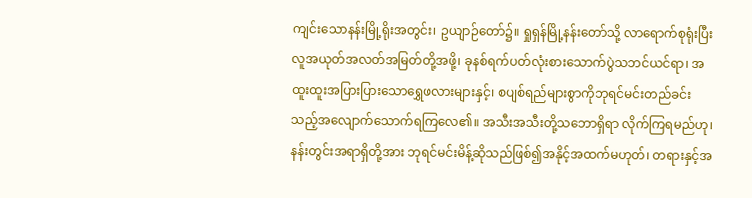ကျင်းသောနန်းမြို့ရိုးအတွင်း၊ ဥယျာဉ်တော်၌။ ရှုရှန်မြို့နန်းတော်သို့ လာရောက်စုရုံးပြီးလူအယုတ်အလတ်အမြတ်တို့အဖို့၊ ခုနစ်ရက်ပတ်လုံးစားသောက်ပွဲသဘင်ယင်ရာ၊ အထူးထူးအပြားပြားသောရွှေဖလားများနှင့်၊ စပျစ်ရည်များစွာကိုဘုရင်မင်းတည်ခင်းသည့်အလျောက်သောက်ရကြလေ၏။ အသီးအသီးတို့သဘောရှိရာ လိုက်ကြရမည်ဟု၊ နန်းတွင်းအရာရှိတို့အား ဘုရင်မင်းမိန့်ဆိုသည်ဖြစ်၍အနိုင့်အထက်မဟုတ်၊ တရားနှင့်အ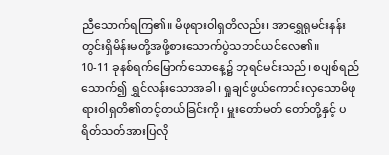ညီသောက်ရကြ၏။ မိဖုရားဝါရှတိလည်း၊ အာရွှေရုမင်းနန်းတွင်းရှိမိန်းမတို့အဖို့စားသောက်ပွဲသဘင်ယင်လေ၏။
10-11 ခုနစ်ရက်မြောက်သောနေ့၌ ဘုရင်မင်းသည်၊ စပျစ်ရည်သောက်၍ ရွှင်လန်းသောအခါ၊ ရှုချင်ဖွယ်ကောင်းလှသောမိဖုရားဝါရှတိ၏တင့်တယ်ခြင်းကို၊ မှူးတော်မတ် တော်တို့နှင့် ပရိတ်သတ်အားပြလို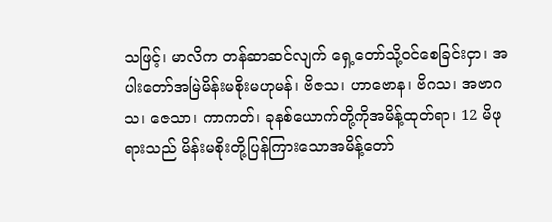သဖြင့်၊ မာလိက တန်ဆာဆင်လျက် ရှေ့တော်သို့ဝင်စေခြင်းငှာ၊ အပါးတော်အမြဲမိန်းမစိုးမဟုမန်၊ ဗိဇသ၊ ဟာဗောန၊ ဗိဂသ၊ အဗာဂသ၊ ဇေသာ၊ ကာကတ်၊ ခုနစ်ယောက်တို့ကိုအမိန့်ထုတ်ရာ၊ 12 မိဖုရားသည် မိန်းမစိုးတို့ပြန်ကြားသောအမိန့်တော်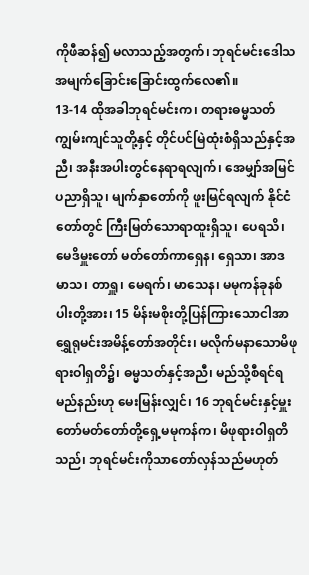ကိုဖီဆန်၍ မလာသည့်အတွက်၊ ဘုရင်မင်းဒေါသအမျက်ခြောင်းခြောင်းထွက်လေ၏။
13-14 ထိုအခါဘုရင်မင်းက၊ တရားဓမ္မသတ်ကျွမ်းကျင်သူတို့နှင့် တိုင်ပင်မြဲထုံးစံရှိသည်နှင့်အညီ၊ အနီးအပါးတွင်နေရာရလျက်၊ အေမျှာ်အမြင်ပညာရှိသူ၊ မျက်နှာတော်ကို ဖူးမြင်ရလျက် နိုင်ငံတော်တွင် ကြီးမြတ်သောရာထူးရှိသူ၊ ပေရသိ၊ မေဒိမှူးတော် မတ်တော်ကာရှေန၊ ရှေသာ၊ အာဒမာသ၊ တာရှူ၊ မေရက်၊ မာသေန၊ မမုကန်ခုနစ်ပါးတို့အား၊ 15 မိန်းမစိုးတို့ပြန်ကြားသောငါအာရွှေရုမင်းအမိန့်တော်အတိုင်း၊ မလိုက်မနာသောမိဖုရားဝါရှတိ၌၊ ဓမ္မသတ်နှင့်အညီ၊ မည်သို့စီရင်ရမည်နည်းဟု မေးမြန်းလျှင်၊ 16 ဘုရင်မင်းနှင့်မှူးတော်မတ်တော်တို့ရှေ့မမုကန်က၊ မိဖုရားဝါရှတိသည်၊ ဘုရင်မင်းကိုသာတော်လှန်သည်မဟုတ်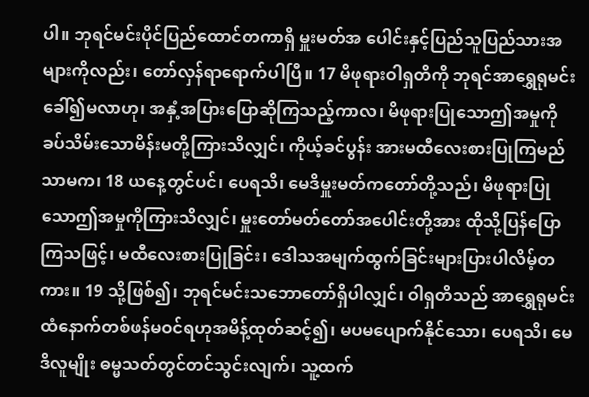ပါ။ ဘုရင်မင်းပိုင်ပြည်ထောင်တကာရှိ မှူးမတ်အ ပေါင်းနှင့်ပြည်သူပြည်သားအများကိုလည်း၊ တော်လှန်ရာရောက်ပါပြီ။ 17 မိဖုရားဝါရှတိကို ဘုရင်အာရွှေရုမင်းခေါ်၍မလာဟု၊ အနှံ့အပြားပြောဆိုကြသည့်ကာလ၊ မိဖုရားပြုသောဤအမှုကိုခပ်သိမ်းသောမိန်းမတို့ကြားသိလျှင်၊ ကိုယ့်ခင်ပွန်း အားမထီလေးစားပြုကြမည်သာမက၊ 18 ယနေ့တွင်ပင်၊ ပေရသိ၊ မေဒိမှူးမတ်ကတော်တို့သည်၊ မိဖုရားပြုသောဤအမှုကိုကြားသိလျှင်၊ မှူးတော်မတ်တော်အပေါင်းတို့အား ထိုသို့ပြန်ပြောကြသဖြင့်၊ မထီလေးစားပြုခြင်း၊ ဒေါသအမျက်ထွက်ခြင်းများပြားပါလိမ့်တကား။ 19 သို့ဖြစ်၍၊ ဘုရင်မင်းသဘောတော်ရှိပါလျှင်၊ ဝါရှတိသည် အာရွှေရုမင်းထံနောက်တစ်ဖန်မဝင်ရဟုအမိန့်ထုတ်ဆင့်၍၊ မပမပျောက်နိုင်သော၊ ပေရသိ၊ မေဒိလူမျိုး ဓမ္မသတ်တွင်တင်သွင်းလျက်၊ သူ့ထက်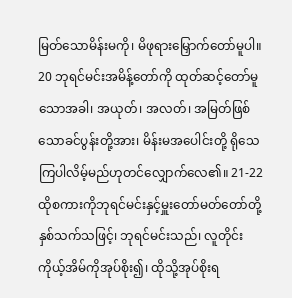မြတ်သောမိန်းမကို၊ မိဖုရားမြှောက်တော်မူပါ။ 20 ဘုရင်မင်းအမိန့်တော်ကို ထုတ်ဆင့်တော်မူသောအခါ၊ အယုတ်၊ အလတ်၊ အမြတ်ဖြစ်သောခင်ပွန်းတို့အား၊ မိန်းမအပေါင်းတို့ ရိုသေကြပါလိမ့်မည်ဟုတင်လျှောက်လေ၏။ 21-22 ထိုစကားကိုဘုရင်မင်းနှင့်မှူးတော်မတ်တော်တို့နှစ်သက်သဖြင့်၊ ဘုရင်မင်းသည်၊ လူတိုင်းကိုယ့်အိမ်ကိုအုပ်စိုး၍၊ ထိုသို့အုပ်စိုးရ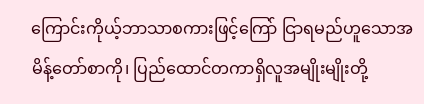ကြောင်းကိုယ့်ဘာသာစကားဖြင့်ကြော် ငြာရမည်ဟူသောအမိန့်တော်စာကို၊ ပြည်ထောင်တကာရှိလူအမျိုးမျိုးတို့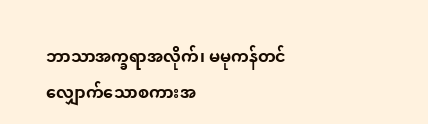ဘာသာအက္ခရာအလိုက်၊ မမုကန်တင်လျှောက်သောစကားအ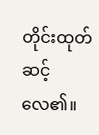တိုင်းထုတ်ဆင့်လေ၏။